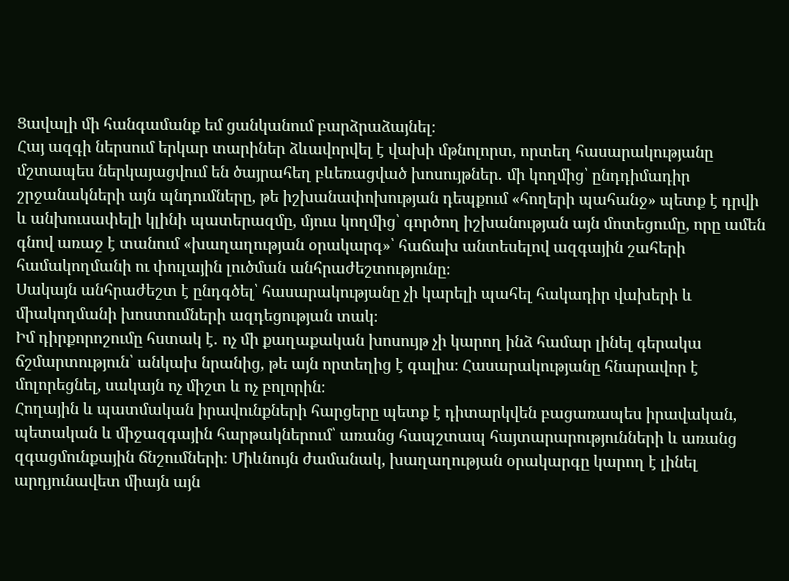Ցավալի մի հանգամանք եմ ցանկանում բարձրաձայնել։
Հայ ազգի ներսում երկար տարիներ ձևավորվել է վախի մթնոլորտ, որտեղ հասարակությանը մշտապես ներկայացվում են ծայրահեղ բևեռացված խոսույթներ․ մի կողմից՝ ընդդիմադիր շրջանակների այն պնդումները, թե իշխանափոխության դեպքում «հողերի պահանջ» պետք է դրվի և անխուսափելի կլինի պատերազմը, մյուս կողմից՝ գործող իշխանության այն մոտեցումը, որը ամեն գնով առաջ է տանում «խաղաղության օրակարգ»՝ հաճախ անտեսելով ազգային շահերի համակողմանի ու փուլային լուծման անհրաժեշտությունը։
Սակայն անհրաժեշտ է ընդգծել՝ հասարակությանը չի կարելի պահել հակադիր վախերի և միակողմանի խոստումների ազդեցության տակ։
Իմ դիրքորոշումը հստակ է․ ոչ մի քաղաքական խոսույթ չի կարող ինձ համար լինել գերակա ճշմարտություն՝ անկախ նրանից, թե այն որտեղից է գալիս։ Հասարակությանը հնարավոր է մոլորեցնել, սակայն ոչ միշտ և ոչ բոլորին։
Հողային և պատմական իրավունքների հարցերը պետք է դիտարկվեն բացառապես իրավական, պետական և միջազգային հարթակներում՝ առանց հապշտապ հայտարարությունների և առանց զգացմունքային ճնշումների։ Միևնույն ժամանակ, խաղաղության օրակարգը կարող է լինել արդյունավետ միայն այն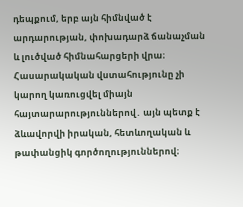դեպքում, երբ այն հիմնված է արդարության, փոխադարձ ճանաչման և լուծված հիմնահարցերի վրա։
Հասարակական վստահությունը չի կարող կառուցվել միայն հայտարարություններով․ այն պետք է ձևավորվի իրական, հետևողական և թափանցիկ գործողություններով։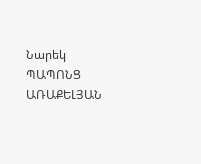Նարեկ ՊԱՊՈՆՑ ԱՌԱՔԵԼՅԱՆ